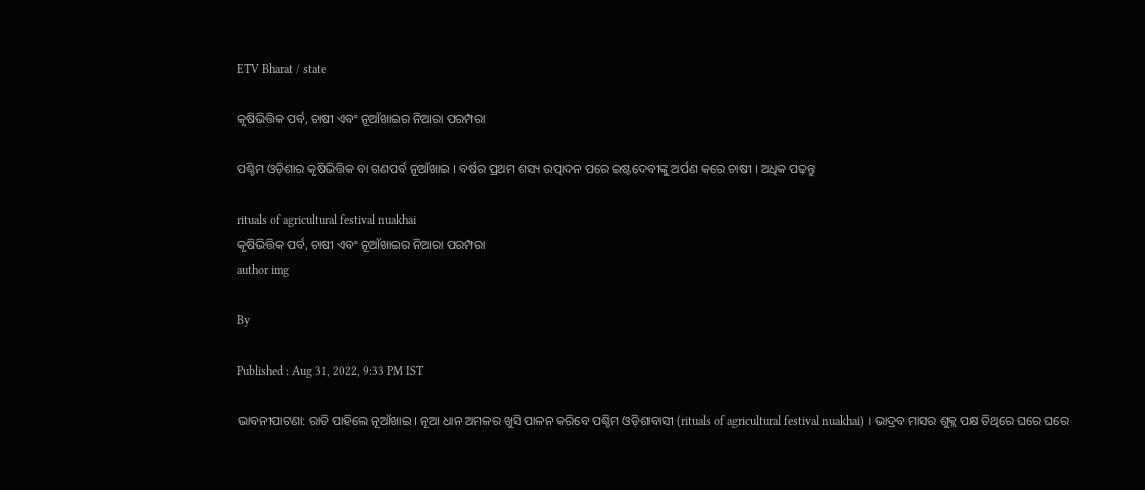ETV Bharat / state

କୃଷିଭିତ୍ତିକ ପର୍ବ, ଚାଷୀ ଏବଂ ନୂଆଁଖାଇର ନିଆରା ପରମ୍ପରା

ପଶ୍ଚିମ ଓଡ଼ିଶାର କୃଷିଭିତ୍ତିକ ବା ଗଣପର୍ବ ନୂଆଁଖାଇ । ବର୍ଷର ପ୍ରଥମ ଶସ୍ୟ ଉତ୍ପାଦନ ପରେ ଇଷ୍ଟଦେବୀଙ୍କୁ ଅର୍ପଣ କରେ ଚାଷୀ । ଅଧିକ ପଢ଼ନ୍ତୁ

rituals of agricultural festival nuakhai
କୃଷିଭିତ୍ତିକ ପର୍ବ, ଚାଷୀ ଏବଂ ନୂଆଁଖାଇର ନିଆରା ପରମ୍ପରା
author img

By

Published : Aug 31, 2022, 9:33 PM IST

ଭାବନୀପାଟଣା: ରାତି ପାହିଲେ ନୂଆଁଖାଇ । ନୂଆ ଧାନ ଅମଳର ଖୁସି ପାଳନ କରିବେ ପଶ୍ଚିମ ଓଡ଼ିଶାବାସୀ (rituals of agricultural festival nuakhai) । ଭାଦ୍ରବ ମାସର ଶୁକ୍ଲ ପକ୍ଷ ତିଥିରେ ଘରେ ଘରେ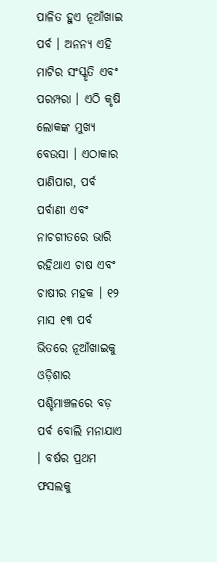ପାଳିତ ହୁଏ ନୂଆଁଖାଇ ପର୍ବ । ଅନନ୍ୟ ଏହି ମାଟିର ସଂସ୍କୃତି ଏବଂ ପରମ୍ପରା । ଏଠି କୃଷି ଲୋକଙ୍କ ମୁଖ୍ୟ ବେଉସା । ଏଠାକାର ପାଣିପାଗ, ପର୍ବ ପର୍ବାଣୀ ଏବଂ ନାଚଗୀତରେ ଭାରି ରହିଥାଏ ଚାଷ ଏବଂ ଚାଷୀର ମହକ । ୧୨ ମାସ ୧୩ ପର୍ବ ଭିତରେ ନୂଆଁଖାଇକୁ ଓଡ଼ିଶାର ପଶ୍ଚିମାଞ୍ଚଳରେ ବଡ଼ ପର୍ବ ବୋଲି ମନାଯାଏ । ବର୍ଷର ପ୍ରଥମ ଫସଲକୁ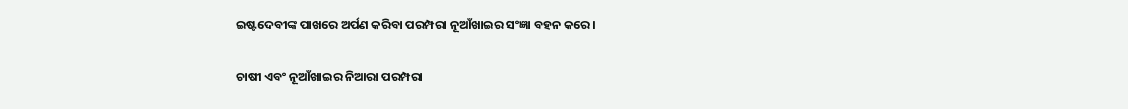ଇଷ୍ଟଦେବୀଙ୍କ ପାଖରେ ଅର୍ପଣ କରିବା ପରମ୍ପରା ନୂଆଁଖାଇର ସଂଜ୍ଞା ବହନ କରେ ।

ଚାଷୀ ଏବଂ ନୂଆଁଖାଇର ନିଆରା ପରମ୍ପରା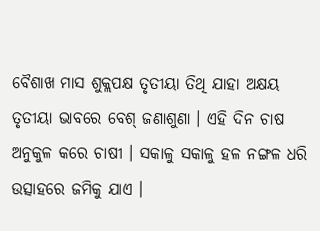ବୈଶାଖ ମାସ ଶୁକ୍ଲପକ୍ଷ ତୃତୀୟା ତିଥି ଯାହା ଅକ୍ଷୟ ତୃତୀୟା ଭାବରେ ବେଶ୍ ଜଣାଶୁଣା । ଏହି ଦିନ ଚାଷ ଅନୁକୁଳ କରେ ଚାଷୀ । ସକାଳୁ ସକାଳୁ ହଳ ନଙ୍ଗଳ ଧରି ଉତ୍ସାହରେ ଜମିକୁ ଯାଏ ।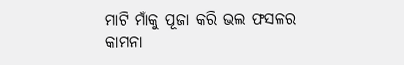ମାଟି ମାଁକୁ ପୂଜା କରି ଭଲ ଫସଳର କାମନା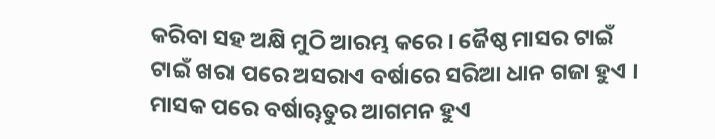କରିବା ସହ ଅକ୍ଷି ମୁଠି ଆରମ୍ଭ କରେ । ଜୈଷ୍ଠ ମାସର ଟାଇଁ ଟାଇଁ ଖରା ପରେ ଅସରାଏ ବର୍ଷାରେ ସରିଆ ଧାନ ଗଜା ହୁଏ । ମାସକ ପରେ ବର୍ଷାୠତୁର ଆଗମନ ହୁଏ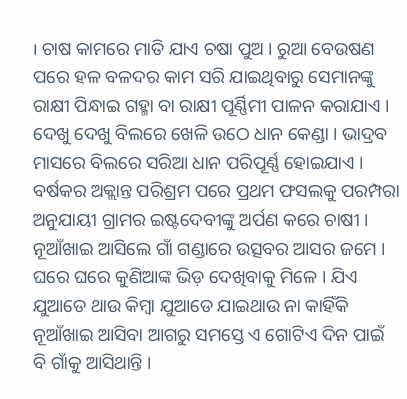। ଚାଷ କାମରେ ମାତି ଯାଏ ଚଷା ପୁଅ । ରୁଆ ବେଉଷଣ ପରେ ହଳ ବଳଦର କାମ ସରି ଯାଇଥିବାରୁ ସେମାନଙ୍କୁ ରାକ୍ଷୀ ପିନ୍ଧାଇ ଗହ୍ମା ବା ରାକ୍ଷୀ ପୂର୍ଣ୍ଣିମୀ ପାଳନ କରାଯାଏ । ଦେଖୁ ଦେଖୁ ବିଲରେ ଖେଳି ଉଠେ ଧାନ କେଣ୍ଡା । ଭାଦ୍ରବ ମାସରେ ବିଲରେ ସରିଆ ଧାନ ପରିପୂର୍ଣ୍ଣ ହୋଇଯାଏ । ବର୍ଷକର ଅକ୍ଲାନ୍ତ ପରିଶ୍ରମ ପରେ ପ୍ରଥମ ଫସଲକୁ ପରମ୍ପରା ଅନୁଯାୟୀ ଗ୍ରାମର ଇଷ୍ଟଦେବୀଙ୍କୁ ଅର୍ପଣ କରେ ଚାଷୀ । ନୂଆଁଖାଇ ଆସିଲେ ଗାଁ ଗଣ୍ଡାରେ ଉତ୍ସବର ଆସର ଜମେ । ଘରେ ଘରେ କୁଣିଆଙ୍କ ଭିଡ଼ ଦେଖିବାକୁ ମିଳେ । ଯିଏ ଯୁଆଡେ ଥାଉ କିମ୍ବା ଯୁଆଡେ ଯାଇଥାଉ ନା କାହିଁକି ନୂଆଁଖାଇ ଆସିବା ଆଗରୁ ସମସ୍ତେ ଏ ଗୋଟିଏ ଦିନ ପାଇଁ ବି ଗାଁକୁ ଆସିଥାନ୍ତି ।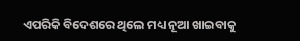ଏପରିକି ବିଦେଶରେ ଥିଲେ ମଧ୍ୟ ନୂଆ ଖାଇବାକୁ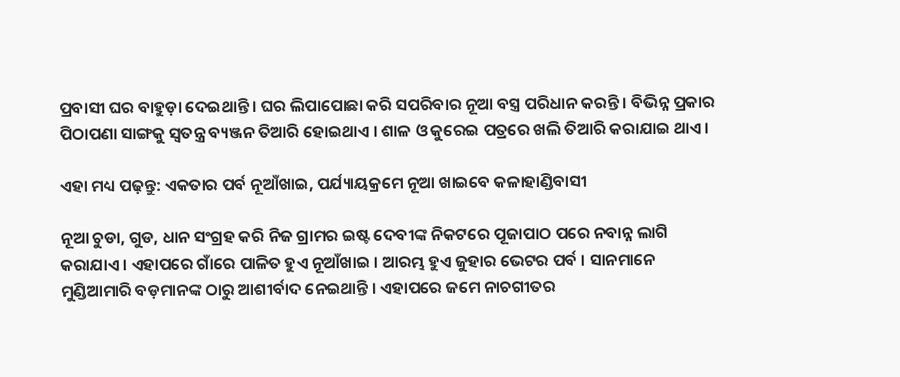ପ୍ରବାସୀ ଘର ବାହୁଡ଼ା ଦେଇଥାନ୍ତି । ଘର ଲିପାପୋଛା କରି ସପରିବାର ନୂଆ ବସ୍ତ୍ର ପରିଧାନ କରନ୍ତି । ବିଭିନ୍ନ ପ୍ରକାର ପିଠାପଣା ସାଙ୍ଗକୁ ସ୍ବତନ୍ତ୍ର ବ୍ୟଞ୍ଜନ ତିଆରି ହୋଇଥାଏ । ଶାଳ ଓ କୁରେଇ ପତ୍ରରେ ଖଲି ତିଆରି କରାଯାଇ ଥାଏ ।

ଏହା ମଧ୍ୟ ପଢ଼ନ୍ତୁ: ଏକତାର ପର୍ବ ନୂଆଁଖାଇ, ପର୍ଯ୍ୟାୟକ୍ରମେ ନୂଆ ଖାଇବେ କଳାହାଣ୍ଡିବାସୀ

ନୂଆ ଚୁଡା, ଗୁଡ, ଧାନ ସଂଗ୍ରହ କରି ନିଜ ଗ୍ରାମର ଇଷ୍ଟ ଦେବୀଙ୍କ ନିକଟରେ ପୂଜାପାଠ ପରେ ନବାନ୍ନ ଲାଗି କରାଯାଏ । ଏହାପରେ ଗାଁରେ ପାଳିତ ହୁଏ ନୂଆଁଖାଇ । ଆରମ୍ଭ ହୁଏ ଜୁହାର ଭେଟର ପର୍ବ । ସାନମାନେ ମୁଣ୍ଡିଆମାରି ବଡ଼ମାନଙ୍କ ଠାରୁ ଆଶୀର୍ବାଦ ନେଇଥାନ୍ତି । ଏହାପରେ ଜମେ ନାଚଗୀତର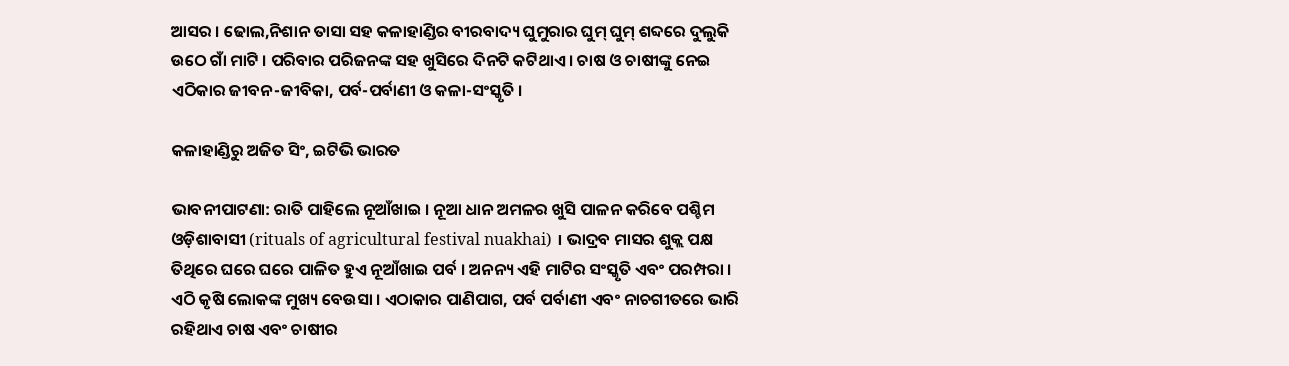ଆସର । ଢୋଲ,ନିଶାନ ତାସା ସହ କଳାହାଣ୍ଡିର ବୀରବାଦ୍ୟ ଘୁମୁରାର ଘୁମ୍‍ ଘୁମ୍‍ ଶବ୍ଦରେ ଦୁଲୁକି ଉଠେ ଗାଁ ମାଟି । ପରିବାର ପରିଜନଙ୍କ ସହ ଖୁସିରେ ଦିନଟି କଟିଥାଏ । ଚାଷ ଓ ଚାଷୀଙ୍କୁ ନେଇ ଏଠିକାର ଜୀବନ-ଜୀବିକା, ପର୍ବ-ପର୍ବାଣୀ ଓ କଳା-ସଂସ୍କୃତି ।

କଳାହାଣ୍ଡିରୁ ଅଜିତ ସିଂ, ଇଟିଭି ଭାରତ

ଭାବନୀପାଟଣା: ରାତି ପାହିଲେ ନୂଆଁଖାଇ । ନୂଆ ଧାନ ଅମଳର ଖୁସି ପାଳନ କରିବେ ପଶ୍ଚିମ ଓଡ଼ିଶାବାସୀ (rituals of agricultural festival nuakhai) । ଭାଦ୍ରବ ମାସର ଶୁକ୍ଲ ପକ୍ଷ ତିଥିରେ ଘରେ ଘରେ ପାଳିତ ହୁଏ ନୂଆଁଖାଇ ପର୍ବ । ଅନନ୍ୟ ଏହି ମାଟିର ସଂସ୍କୃତି ଏବଂ ପରମ୍ପରା । ଏଠି କୃଷି ଲୋକଙ୍କ ମୁଖ୍ୟ ବେଉସା । ଏଠାକାର ପାଣିପାଗ, ପର୍ବ ପର୍ବାଣୀ ଏବଂ ନାଚଗୀତରେ ଭାରି ରହିଥାଏ ଚାଷ ଏବଂ ଚାଷୀର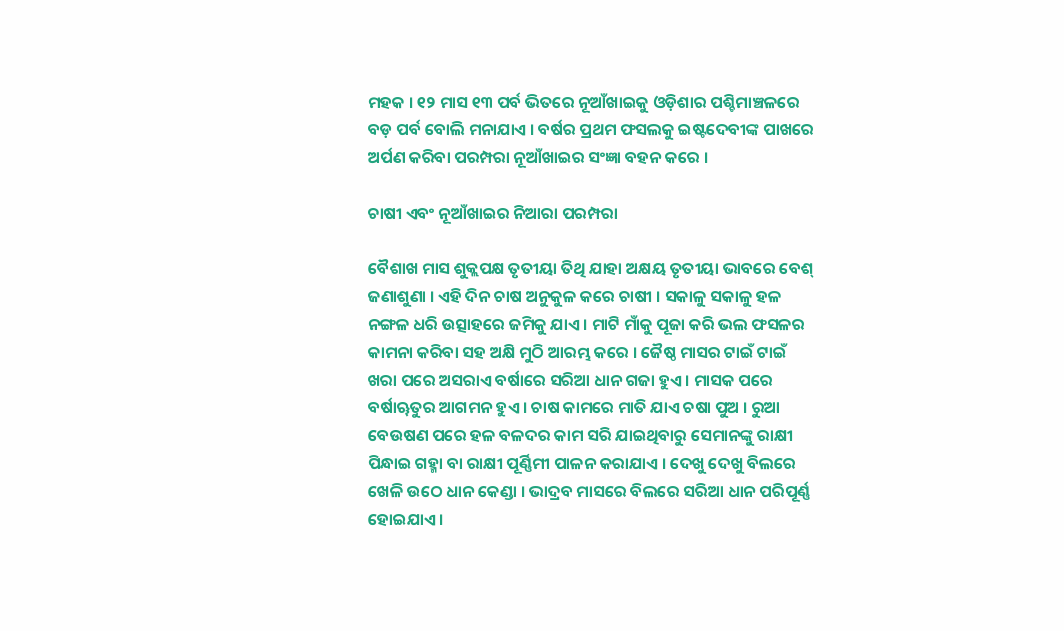ମହକ । ୧୨ ମାସ ୧୩ ପର୍ବ ଭିତରେ ନୂଆଁଖାଇକୁ ଓଡ଼ିଶାର ପଶ୍ଚିମାଞ୍ଚଳରେ ବଡ଼ ପର୍ବ ବୋଲି ମନାଯାଏ । ବର୍ଷର ପ୍ରଥମ ଫସଲକୁ ଇଷ୍ଟଦେବୀଙ୍କ ପାଖରେ ଅର୍ପଣ କରିବା ପରମ୍ପରା ନୂଆଁଖାଇର ସଂଜ୍ଞା ବହନ କରେ ।

ଚାଷୀ ଏବଂ ନୂଆଁଖାଇର ନିଆରା ପରମ୍ପରା

ବୈଶାଖ ମାସ ଶୁକ୍ଲପକ୍ଷ ତୃତୀୟା ତିଥି ଯାହା ଅକ୍ଷୟ ତୃତୀୟା ଭାବରେ ବେଶ୍ ଜଣାଶୁଣା । ଏହି ଦିନ ଚାଷ ଅନୁକୁଳ କରେ ଚାଷୀ । ସକାଳୁ ସକାଳୁ ହଳ ନଙ୍ଗଳ ଧରି ଉତ୍ସାହରେ ଜମିକୁ ଯାଏ । ମାଟି ମାଁକୁ ପୂଜା କରି ଭଲ ଫସଳର କାମନା କରିବା ସହ ଅକ୍ଷି ମୁଠି ଆରମ୍ଭ କରେ । ଜୈଷ୍ଠ ମାସର ଟାଇଁ ଟାଇଁ ଖରା ପରେ ଅସରାଏ ବର୍ଷାରେ ସରିଆ ଧାନ ଗଜା ହୁଏ । ମାସକ ପରେ ବର୍ଷାୠତୁର ଆଗମନ ହୁଏ । ଚାଷ କାମରେ ମାତି ଯାଏ ଚଷା ପୁଅ । ରୁଆ ବେଉଷଣ ପରେ ହଳ ବଳଦର କାମ ସରି ଯାଇଥିବାରୁ ସେମାନଙ୍କୁ ରାକ୍ଷୀ ପିନ୍ଧାଇ ଗହ୍ମା ବା ରାକ୍ଷୀ ପୂର୍ଣ୍ଣିମୀ ପାଳନ କରାଯାଏ । ଦେଖୁ ଦେଖୁ ବିଲରେ ଖେଳି ଉଠେ ଧାନ କେଣ୍ଡା । ଭାଦ୍ରବ ମାସରେ ବିଲରେ ସରିଆ ଧାନ ପରିପୂର୍ଣ୍ଣ ହୋଇଯାଏ ।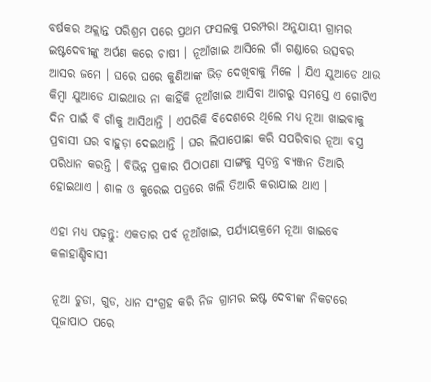ବର୍ଷକର ଅକ୍ଲାନ୍ତ ପରିଶ୍ରମ ପରେ ପ୍ରଥମ ଫସଲକୁ ପରମ୍ପରା ଅନୁଯାୟୀ ଗ୍ରାମର ଇଷ୍ଟଦେବୀଙ୍କୁ ଅର୍ପଣ କରେ ଚାଷୀ । ନୂଆଁଖାଇ ଆସିଲେ ଗାଁ ଗଣ୍ଡାରେ ଉତ୍ସବର ଆସର ଜମେ । ଘରେ ଘରେ କୁଣିଆଙ୍କ ଭିଡ଼ ଦେଖିବାକୁ ମିଳେ । ଯିଏ ଯୁଆଡେ ଥାଉ କିମ୍ବା ଯୁଆଡେ ଯାଇଥାଉ ନା କାହିଁକି ନୂଆଁଖାଇ ଆସିବା ଆଗରୁ ସମସ୍ତେ ଏ ଗୋଟିଏ ଦିନ ପାଇଁ ବି ଗାଁକୁ ଆସିଥାନ୍ତି । ଏପରିକି ବିଦେଶରେ ଥିଲେ ମଧ୍ୟ ନୂଆ ଖାଇବାକୁ ପ୍ରବାସୀ ଘର ବାହୁଡ଼ା ଦେଇଥାନ୍ତି । ଘର ଲିପାପୋଛା କରି ସପରିବାର ନୂଆ ବସ୍ତ୍ର ପରିଧାନ କରନ୍ତି । ବିଭିନ୍ନ ପ୍ରକାର ପିଠାପଣା ସାଙ୍ଗକୁ ସ୍ବତନ୍ତ୍ର ବ୍ୟଞ୍ଜନ ତିଆରି ହୋଇଥାଏ । ଶାଳ ଓ କୁରେଇ ପତ୍ରରେ ଖଲି ତିଆରି କରାଯାଇ ଥାଏ ।

ଏହା ମଧ୍ୟ ପଢ଼ନ୍ତୁ: ଏକତାର ପର୍ବ ନୂଆଁଖାଇ, ପର୍ଯ୍ୟାୟକ୍ରମେ ନୂଆ ଖାଇବେ କଳାହାଣ୍ଡିବାସୀ

ନୂଆ ଚୁଡା, ଗୁଡ, ଧାନ ସଂଗ୍ରହ କରି ନିଜ ଗ୍ରାମର ଇଷ୍ଟ ଦେବୀଙ୍କ ନିକଟରେ ପୂଜାପାଠ ପରେ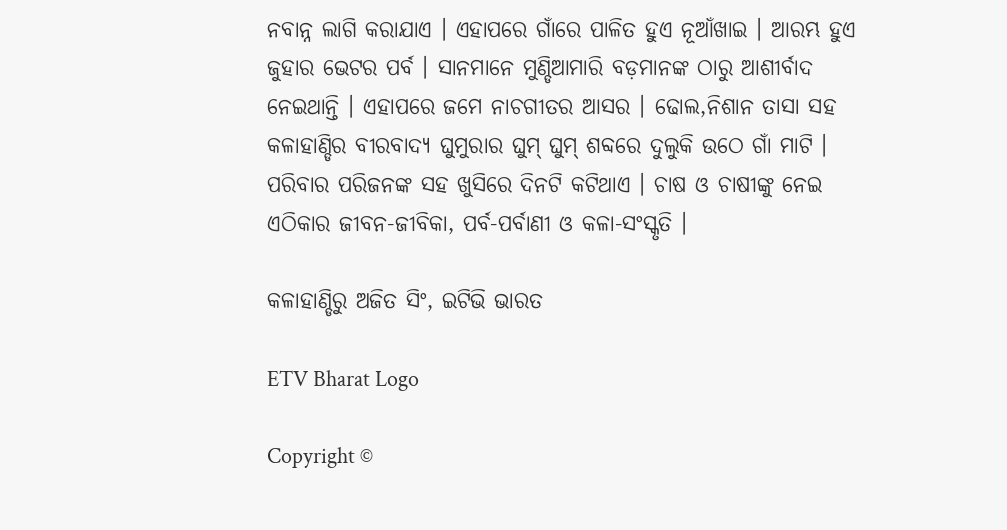ନବାନ୍ନ ଲାଗି କରାଯାଏ । ଏହାପରେ ଗାଁରେ ପାଳିତ ହୁଏ ନୂଆଁଖାଇ । ଆରମ୍ଭ ହୁଏ ଜୁହାର ଭେଟର ପର୍ବ । ସାନମାନେ ମୁଣ୍ଡିଆମାରି ବଡ଼ମାନଙ୍କ ଠାରୁ ଆଶୀର୍ବାଦ ନେଇଥାନ୍ତି । ଏହାପରେ ଜମେ ନାଚଗୀତର ଆସର । ଢୋଲ,ନିଶାନ ତାସା ସହ କଳାହାଣ୍ଡିର ବୀରବାଦ୍ୟ ଘୁମୁରାର ଘୁମ୍‍ ଘୁମ୍‍ ଶବ୍ଦରେ ଦୁଲୁକି ଉଠେ ଗାଁ ମାଟି । ପରିବାର ପରିଜନଙ୍କ ସହ ଖୁସିରେ ଦିନଟି କଟିଥାଏ । ଚାଷ ଓ ଚାଷୀଙ୍କୁ ନେଇ ଏଠିକାର ଜୀବନ-ଜୀବିକା, ପର୍ବ-ପର୍ବାଣୀ ଓ କଳା-ସଂସ୍କୃତି ।

କଳାହାଣ୍ଡିରୁ ଅଜିତ ସିଂ, ଇଟିଭି ଭାରତ

ETV Bharat Logo

Copyright ©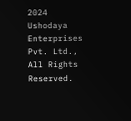2024 Ushodaya Enterprises Pvt. Ltd., All Rights Reserved.